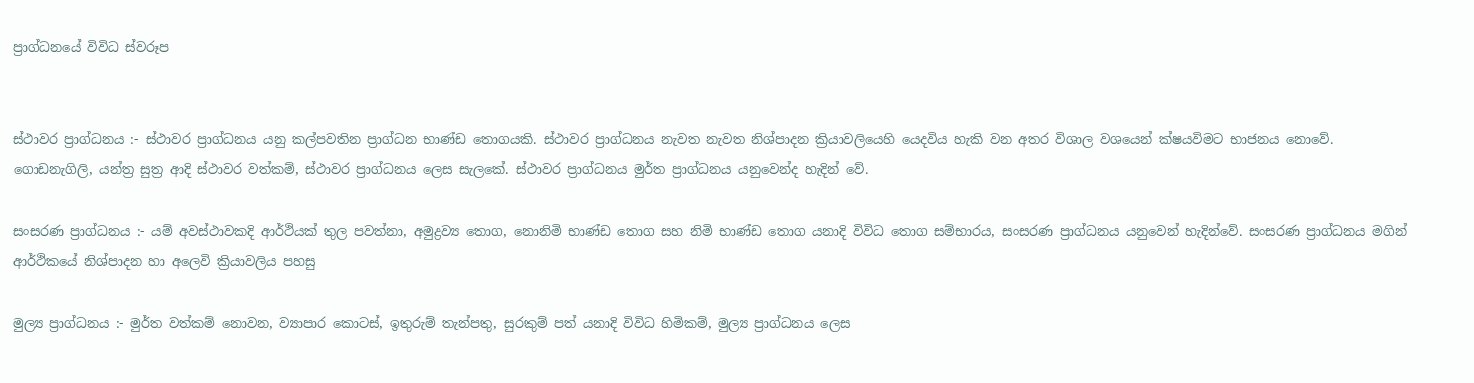ප්‍රාග්ධනයේ විවිධ ස්වරූප


ස්ථාවර ප්‍රාග්ධනය :- ස්ථාවර ප්‍රාග්ධනය යනු කල්පවතින ප්‍රාග්ධන භාණ්ඩ තොගයකි. ස්ථාවර ප්‍රාග්ධනය නැවත නැවත නිශ්පාදන ක්‍රියාවලියෙහි යෙදවිය හැකි වන අතර විශාල වශයෙන් ක්ෂයවිමට භාජනය නොවේ. ගොඩනැගිලි, යන්ත්‍ර සුත්‍ර ආදි ස්ථාවර වත්කම්, ස්ථාවර ප්‍රාග්ධනය ලෙස සැලකේ. ස්ථාවර ප්‍රාග්ධනය මුර්ත ප්‍රාග්ධනය යනුවෙන්ද හැදින් වේ.

සංසරණ ප්‍රාග්ධනය :- යම් අවස්ථාවකදි ආර්ථියක් තුල පවත්නා, අමුද්‍රව්‍ය තොග, නොනිමි භාණ්ඩ තොග සහ නිමි භාණ්ඩ තොග යනාදි විවිධ තොග සම්භාරය, සංසරණ ප්‍රාග්ධනය යනුවෙන් හැදින්වේ. සංසරණ ප්‍රාග්ධනය මගින් ආර්ථිකයේ නිශ්පාදන හා අලෙවි ක්‍රියාවලිය පහසු

මුල්‍ය ප්‍රාග්ධනය :- මුර්ත වත්කම් නෙ‍ාවන, ව්‍යාපාර කොටස්, ඉතුරුම් තැන්පතු, සුරකුම් පත් යනාදි විවිධ හිමිකම්, මුල්‍ය ප්‍රාග්ධනය ලෙස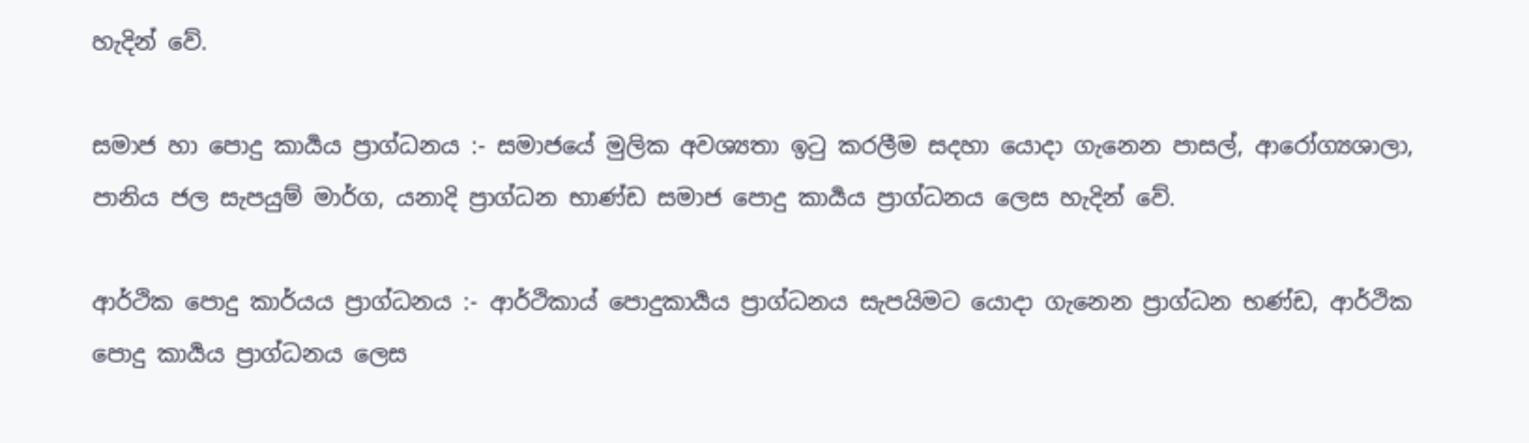හැදින් වේ.

සමාජ හා පොදු කාර්‍යය ප්‍රාග්ධනය :- සමාජයේ මුලික අවශ්‍යතා ඉටු කරලීම සදහා යොදා ගැනෙන පාසල්, ආරෝග්‍යශාලා, පානිය ජල සැපයුම් මාර්ග, යනාදි ප්‍රාග්ධන භාණ්ඩ සමාජ පොදු ක‍ාර්‍යය ප්‍රාග්ධනය ලෙස හැදින් වේ.

ආර්ථික පොදු කාර්යය ප්‍රාග්ධනය :- ආර්ථිකාය් පොදුකාර්‍යය ප්‍රාග්ධනය සැපයිමට යොදා ගැනෙන ප්‍රාග්ධන භණ්ඩ, ආර්ථික පොදු කාර්‍යය ප්‍රාග්ධනය ලෙස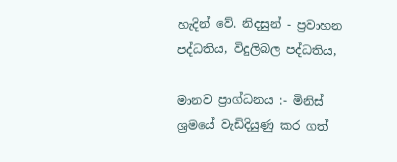හැදින් වේ. නිදසුන් - ප්‍රවාහන පද්ධතිය, විදුලිබල පද්ධතිය,

මානව ප්‍රාග්ධනය :- මිනිස් ශ්‍රමයේ වැඩිදියුණු කර ගත්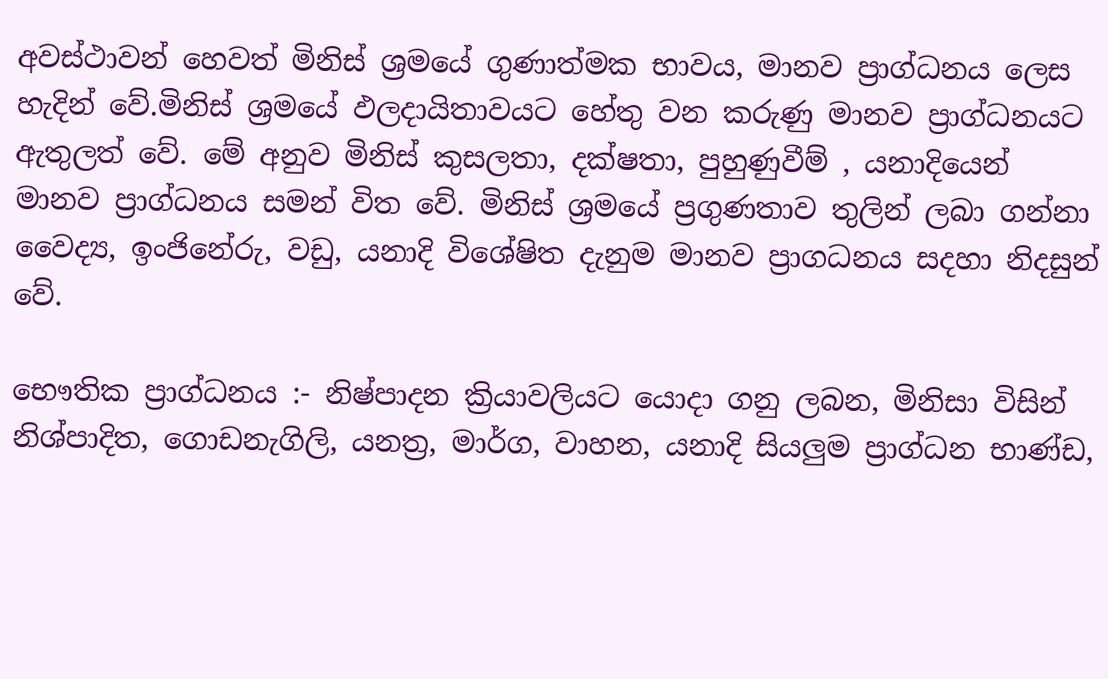අවස්ථාවන් හෙවත් මිනිස් ශ්‍රමයේ ගුණාත්මක භාවය, මානව ප්‍රාග්ධනය ලෙස හැදින් වේ.මිනිස් ශ්‍රමයේ ඵලදායිතාවයට හේතු වන කරුණු මානව ප්‍රාග්ධනය‍ට ඇතුලත් වේ. මේ අනුව මිනිස් කුසලතා, දක්ෂතා, පුහුණුවීම් , යනාදියෙන් මානව ප්‍රාග්ධනය සමන් විත වේ. මිනිස් ශ්‍රමයේ ප්‍රගුණත‍ාව තුලින් ලබා ගන්නා වෛද්‍ය, ඉංජිනේරු, වඩු, යනාදි විශේෂිත දැනුම මානව ප්‍රාගධනය සදහා නිදසුන් වේ.

භෞතික ප්‍රාග්ධනය :- නිෂ්පාදන ක්‍රියාවලියට යොදා ගනු ලබන, මිනිසා විසින් නිශ්පාදිත, ගොඩනැගිලි, යනත්‍ර, මාර්ග, වාහන, යනාදි සියලුම ප්‍රාග්ධන භාණ්ඩ,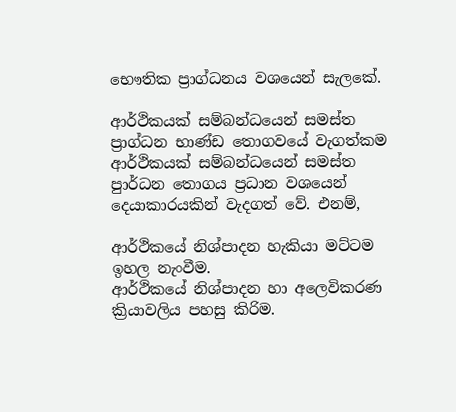භෞතික ප්‍රාග්ධනය වශයෙන් සැලකේ.

ආර්ථිකයක් සම්බන්ධයෙන් සමස්ත ප්‍රාග්ධන භාණ්ඩ තොගවයේ වැගත්කම
ආර්ථිකයක් සම්බන්ධයෙන් සමස්ත පුාර්ධන තොගය ප්‍රධාන වශයෙන් දෙයාකාරයකින් වැදගත් වේ. එනම්,

ආර්ථිකයේ නිශ්පාදන හැකියා මට්ටම ඉහල නැංවීම.
ආර්ථිකයේ නිශ්පාදන හා අලෙවිකරණ ක්‍රියාවලිය පහසු කිරිම.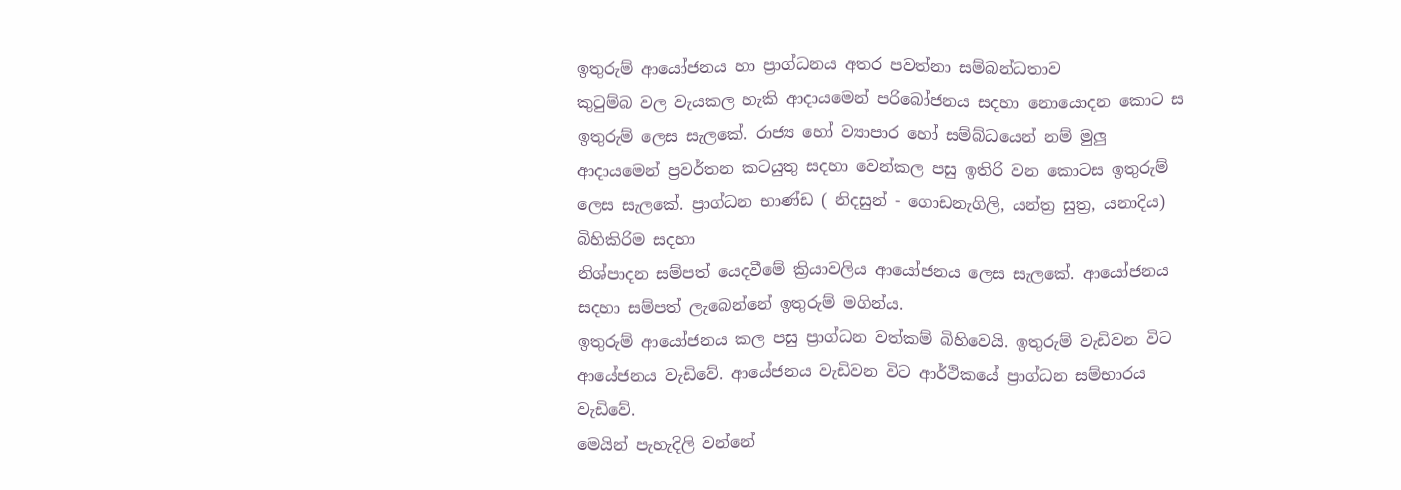ඉතුරුම් ආයෝජනය හා ප්‍රාග්ධනය අතර පවත්නා සම්බන්ධතාව
කුටුම්බ වල වැයකල හැකි ආදායමෙන් පරිබෝජනය සදහා නොයොදන කොට ස ඉතුරුම් ලෙස සැලකේ. රාජ්‍ය හෝ ව්‍යාපාර හෝ සම්බ්ධයෙන් නම් මුලු ආදායමෙන් ප්‍රවර්තන කටයුතු සදහා වෙන්කල පසු ඉතිරි වන කොටස ඉතුරුම් ලෙස සැලකේ. ප්‍රාග්ධන භාණ්ඩ ( නිදසුන් - ගොඩනැගිලි, යන්ත්‍ර සුත්‍ර, යනාදිය) බිහිකිරිම සදහා
නිශ්පාදන සම්පත් යෙදවීමේ ක්‍රියාවලිය ආයෝජනය ලෙස සැලකේ. ආයෝජනය සදහා‍ සම්පත් ලැබෙන්නේ ඉතුරුම් මගින්ය.
ඉතුරුම් ආයෝජනය කල පසු ප්‍රාග්ධන වත්කම් බිහිවෙයි. ඉතුරුම් වැඩිවන විට ආයේජනය වැඩිවේ. ආයේජනය වැඩිවන විට ආර්ථිකයේ ප්‍රාග්ධන සම්භාරය වැඩිවේ.
මෙයින් පැහැදිලි වන්නේ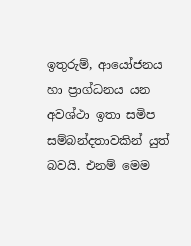ඉතුරුම්, ආයෝජනය හා ප්‍රාග්ධනය යන අවශ්ථා ඉතා සමිප සම්බන්දතාවකින් යුත් බවයි. එනම් මෙම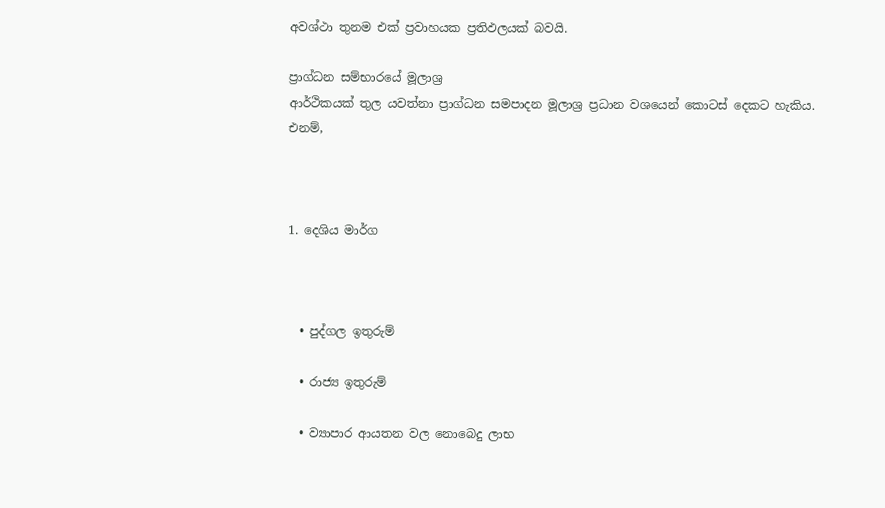අවශ්ථා තුනම එක් ප්‍රවාහයක ප්‍රතිඵලයක් බවයි.

ප්‍රාග්ධන සම්භාරයේ මූලාශ්‍ර
ආර්ථිකයක් තුල යවත්නා ප්‍රාග්ධන සමපාදන මූලාශ්‍ර ප්‍රධාන වශයෙන් කොටස් දෙකට හැකිය. එනම්,



1. දෙශිය මාර්ග



  • පුද්ගල ඉතුරුම්

  • රාජ්‍ය ඉතුරුම්

  • ව්‍යාපාර ආයතන වල නොබෙදු ලාභ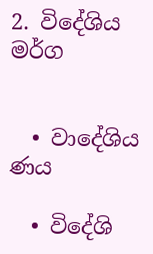2. විදේශිය මර්ග


  • වාදේශිය ණය

  • විදේශි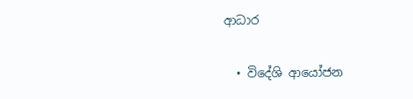ආධාර

  • විදේශි ආයෝජන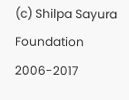(c) Shilpa Sayura Foundation 2006-2017